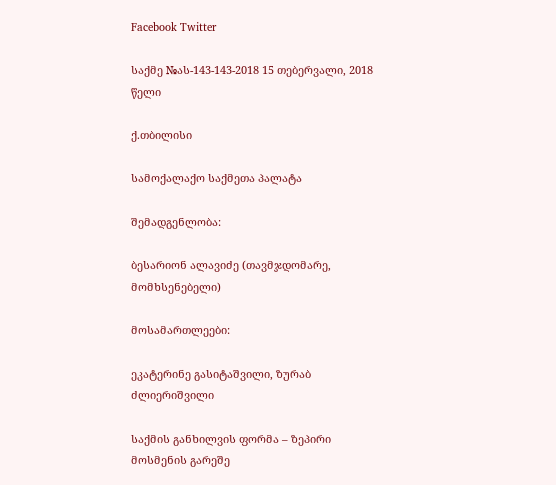Facebook Twitter

საქმე №ას-143-143-2018 15 თებერვალი, 2018 წელი

ქ.თბილისი

სამოქალაქო საქმეთა პალატა

შემადგენლობა:

ბესარიონ ალავიძე (თავმჯდომარე, მომხსენებელი)

მოსამართლეები:

ეკატერინე გასიტაშვილი, ზურაბ ძლიერიშვილი

საქმის განხილვის ფორმა – ზეპირი მოსმენის გარეშე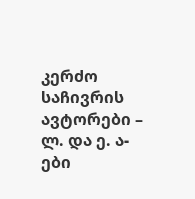კერძო საჩივრის ავტორები – ლ. და ე. ა-ები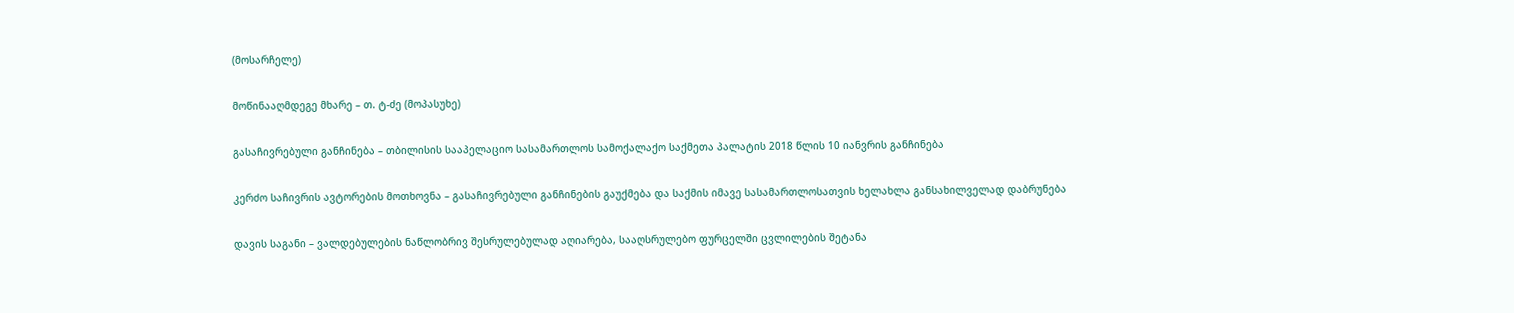(მოსარჩელე)

მოწინააღმდეგე მხარე – თ. ტ-ძე (მოპასუხე)

გასაჩივრებული განჩინება – თბილისის სააპელაციო სასამართლოს სამოქალაქო საქმეთა პალატის 2018 წლის 10 იანვრის განჩინება

კერძო საჩივრის ავტორების მოთხოვნა – გასაჩივრებული განჩინების გაუქმება და საქმის იმავე სასამართლოსათვის ხელახლა განსახილველად დაბრუნება

დავის საგანი – ვალდებულების ნაწლობრივ შესრულებულად აღიარება, სააღსრულებო ფურცელში ცვლილების შეტანა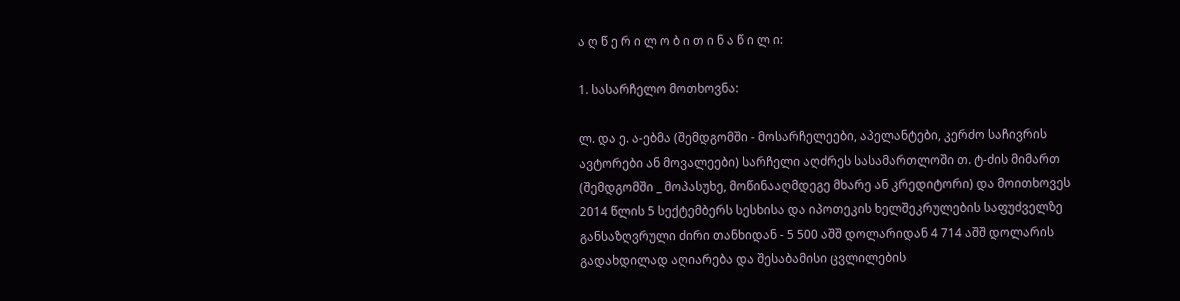ა ღ წ ე რ ი ლ ო ბ ი თ ი ნ ა წ ი ლ ი:

1. სასარჩელო მოთხოვნა:

ლ. და ე. ა-ებმა (შემდგომში - მოსარჩელეები, აპელანტები, კერძო საჩივრის ავტორები ან მოვალეები) სარჩელი აღძრეს სასამართლოში თ. ტ-ძის მიმართ (შემდგომში _ მოპასუხე, მოწინააღმდეგე მხარე ან კრედიტორი) და მოითხოვეს 2014 წლის 5 სექტემბერს სესხისა და იპოთეკის ხელშეკრულების საფუძველზე განსაზღვრული ძირი თანხიდან - 5 500 აშშ დოლარიდან 4 714 აშშ დოლარის გადახდილად აღიარება და შესაბამისი ცვლილების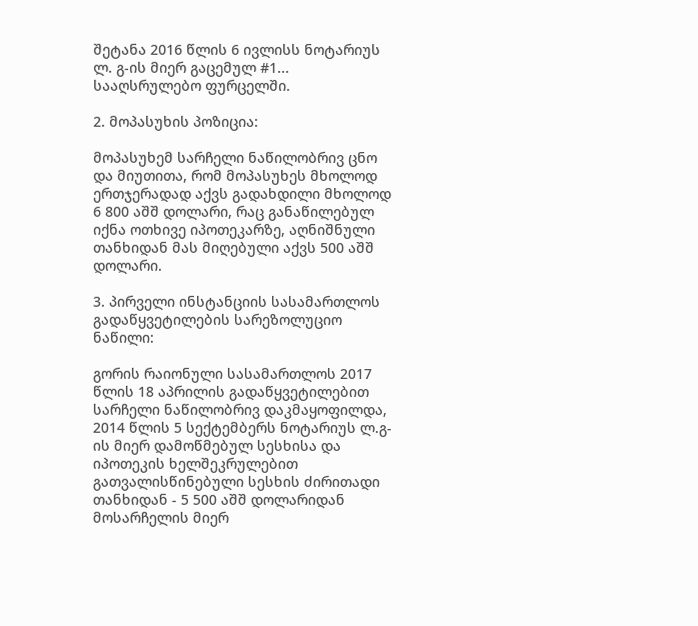შეტანა 2016 წლის 6 ივლისს ნოტარიუს ლ. გ-ის მიერ გაცემულ #1... სააღსრულებო ფურცელში.

2. მოპასუხის პოზიცია:

მოპასუხემ სარჩელი ნაწილობრივ ცნო და მიუთითა, რომ მოპასუხეს მხოლოდ ერთჯერადად აქვს გადახდილი მხოლოდ 6 800 აშშ დოლარი, რაც განაწილებულ იქნა ოთხივე იპოთეკარზე, აღნიშნული თანხიდან მას მიღებული აქვს 500 აშშ დოლარი.

3. პირველი ინსტანციის სასამართლოს გადაწყვეტილების სარეზოლუციო ნაწილი:

გორის რაიონული სასამართლოს 2017 წლის 18 აპრილის გადაწყვეტილებით სარჩელი ნაწილობრივ დაკმაყოფილდა, 2014 წლის 5 სექტემბერს ნოტარიუს ლ.გ-ის მიერ დამოწმებულ სესხისა და იპოთეკის ხელშეკრულებით გათვალისწინებული სესხის ძირითადი თანხიდან - 5 500 აშშ დოლარიდან მოსარჩელის მიერ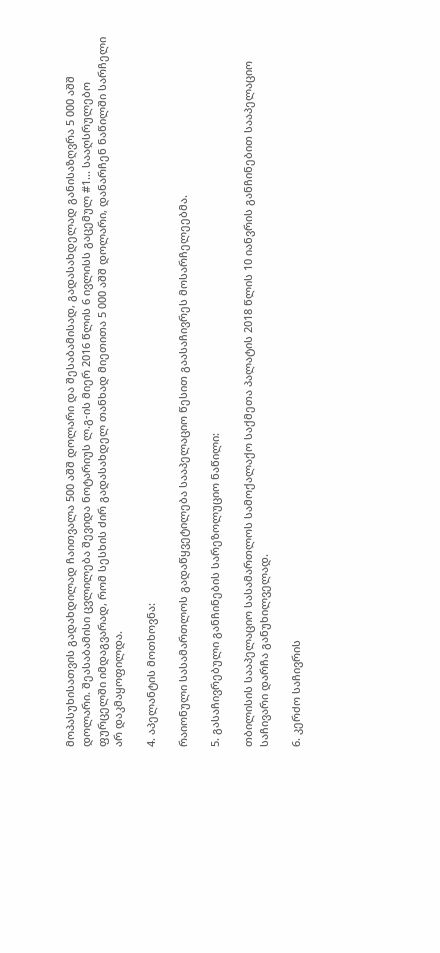მოპასუხისათვის გადახდილად ჩაითვალა 500 აშშ დოლარი და შესაბამისად, გადასახდელად განისაზღვრა 5 000 აშშ დოლარი. შეასაბამისი ცვლილება შევიდა ნოტარიუს ლ.გ-ის მიერ 2016 წლის 6 ივლისს გაცემულ #1... სააღსრულებო ფურცელში იმდაგვარად, რომ სესხის ძირ გადასახდელ თანხად მიეთითა 5 000 აშშ დოლარი, დანარჩენ ნაწილში სარჩელი არ დაკმაყოფილდა.

4. აპელანტის მოთხოვნა:

რაიონული სასამართლოს გადაწყვეტილება სააპელაციო წესით გაასაჩივრეს მოსარჩელეებმა.

5. გასაჩივრებული განჩინების სარეზოლუციო ნაწილი:

თბილისის სააპელაციო სასამართლოს სამოქალაქო საქმეთა პალატის 2018 წლის 10 იანვრის განჩინებით სააპელაციო საჩივარი დარჩა განუხილველად.

6. კერძო საჩივრის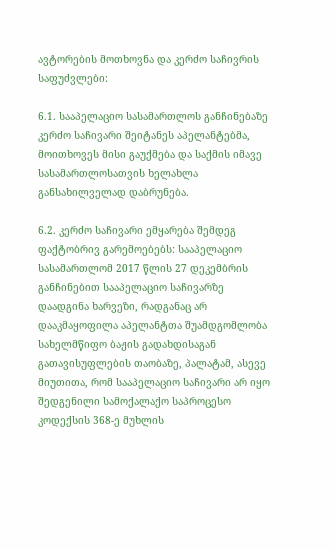ავტორების მოთხოვნა და კერძო საჩივრის საფუძვლები:

6.1. სააპელაციო სასამართლოს განჩინებაზე კერძო საჩივარი შეიტანეს აპელანტებმა, მოითხოვეს მისი გაუქმება და საქმის იმავე სასამართლოსათვის ხელახლა განსახილველად დაბრუნება.

6.2. კერძო საჩივარი ემყარება შემდეგ ფაქტობრივ გარემოებებს: სააპელაციო სასამართლომ 2017 წლის 27 დეკემბრის განჩინებით სააპელაციო საჩივარზე დაადგინა ხარვეზი, რადგანაც არ დააკმაყოფილა აპელანტთა შუამდგომლობა სახელმწიფო ბაჟის გადახდისაგან გათავისუფლების თაობაზე, პალატამ, ასევე მიუთითა, რომ სააპელაციო საჩივარი არ იყო შედგენილი სამოქალაქო საპროცესო კოდექსის 368-ე მუხლის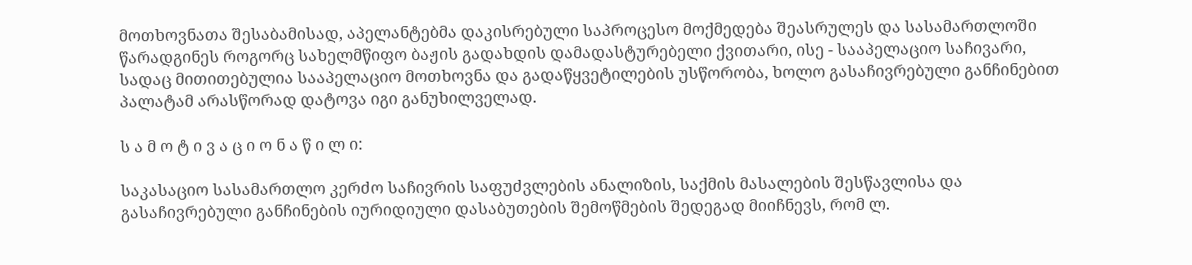მოთხოვნათა შესაბამისად, აპელანტებმა დაკისრებული საპროცესო მოქმედება შეასრულეს და სასამართლოში წარადგინეს როგორც სახელმწიფო ბაჟის გადახდის დამადასტურებელი ქვითარი, ისე - სააპელაციო საჩივარი, სადაც მითითებულია სააპელაციო მოთხოვნა და გადაწყვეტილების უსწორობა, ხოლო გასაჩივრებული განჩინებით პალატამ არასწორად დატოვა იგი განუხილველად.

ს ა მ ო ტ ი ვ ა ც ი ო ნ ა წ ი ლ ი:

საკასაციო სასამართლო კერძო საჩივრის საფუძვლების ანალიზის, საქმის მასალების შესწავლისა და გასაჩივრებული განჩინების იურიდიული დასაბუთების შემოწმების შედეგად მიიჩნევს, რომ ლ.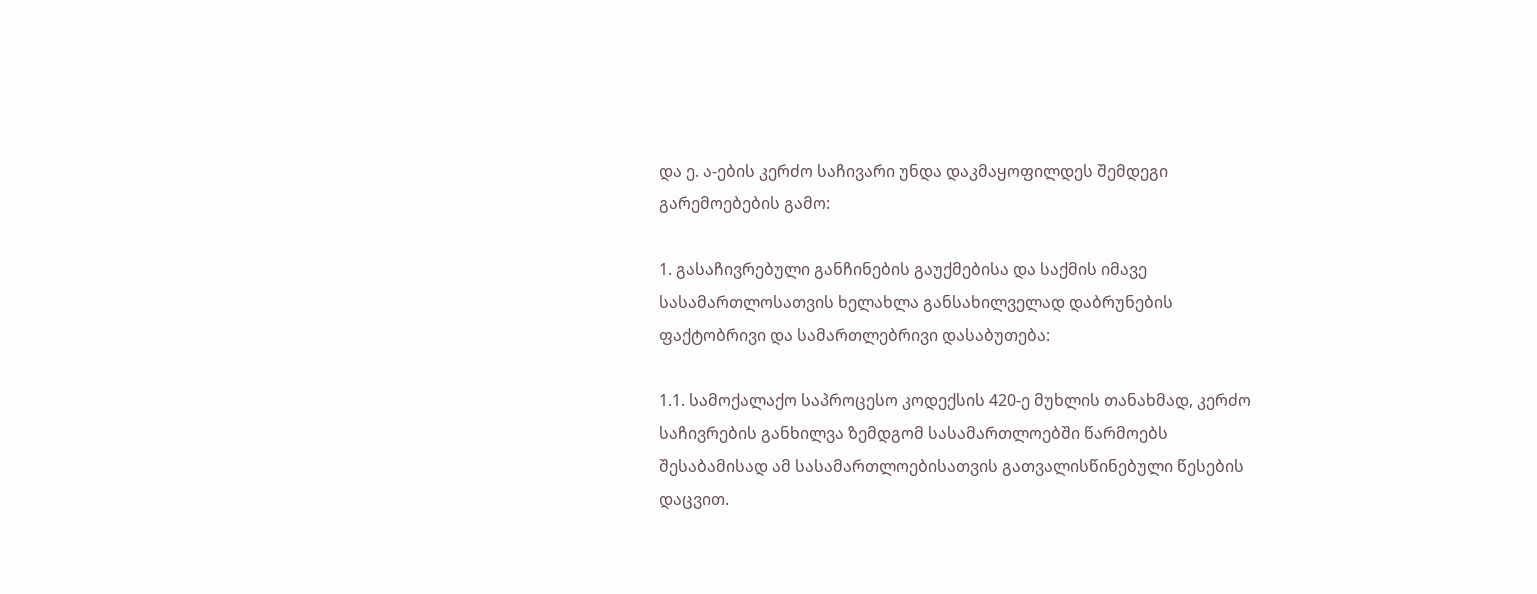და ე. ა-ების კერძო საჩივარი უნდა დაკმაყოფილდეს შემდეგი გარემოებების გამო:

1. გასაჩივრებული განჩინების გაუქმებისა და საქმის იმავე სასამართლოსათვის ხელახლა განსახილველად დაბრუნების ფაქტობრივი და სამართლებრივი დასაბუთება:

1.1. სამოქალაქო საპროცესო კოდექსის 420-ე მუხლის თანახმად, კერძო საჩივრების განხილვა ზემდგომ სასამართლოებში წარმოებს შესაბამისად ამ სასამართლოებისათვის გათვალისწინებული წესების დაცვით.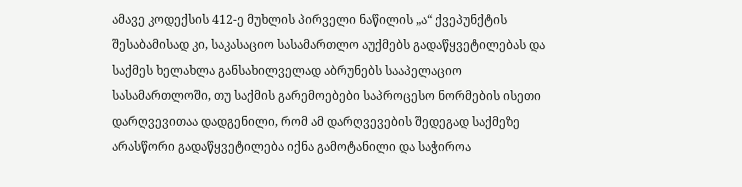ამავე კოდექსის 412-ე მუხლის პირველი ნაწილის „ა“ ქვეპუნქტის შესაბამისად კი, საკასაციო სასამართლო აუქმებს გადაწყვეტილებას და საქმეს ხელახლა განსახილველად აბრუნებს სააპელაციო სასამართლოში, თუ საქმის გარემოებები საპროცესო ნორმების ისეთი დარღვევითაა დადგენილი, რომ ამ დარღვევების შედეგად საქმეზე არასწორი გადაწყვეტილება იქნა გამოტანილი და საჭიროა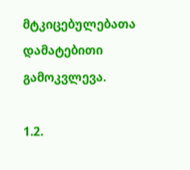მტკიცებულებათა დამატებითი გამოკვლევა.

1.2.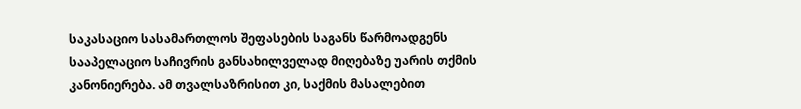საკასაციო სასამართლოს შეფასების საგანს წარმოადგენს სააპელაციო საჩივრის განსახილველად მიღებაზე უარის თქმის კანონიერება. ამ თვალსაზრისით კი, საქმის მასალებით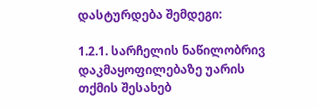დასტურდება შემდეგი:

1.2.1. სარჩელის ნაწილობრივ დაკმაყოფილებაზე უარის თქმის შესახებ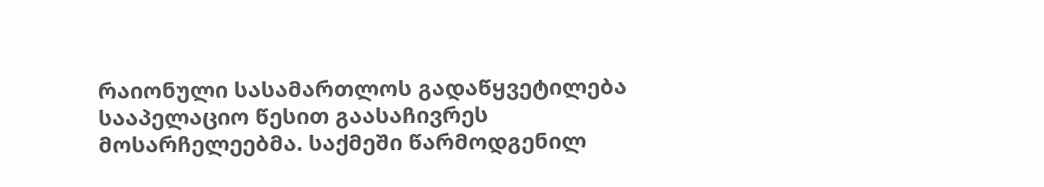რაიონული სასამართლოს გადაწყვეტილება სააპელაციო წესით გაასაჩივრეს მოსარჩელეებმა. საქმეში წარმოდგენილ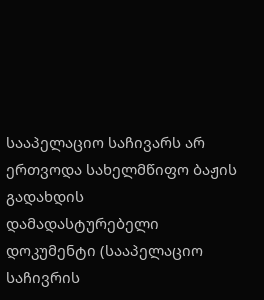სააპელაციო საჩივარს არ ერთვოდა სახელმწიფო ბაჟის გადახდის დამადასტურებელი დოკუმენტი (სააპელაციო საჩივრის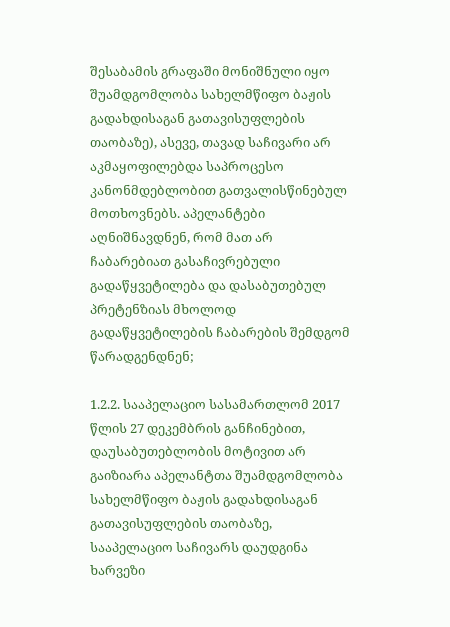შესაბამის გრაფაში მონიშნული იყო შუამდგომლობა სახელმწიფო ბაჟის გადახდისაგან გათავისუფლების თაობაზე), ასევე, თავად საჩივარი არ აკმაყოფილებდა საპროცესო კანონმდებლობით გათვალისწინებულ მოთხოვნებს. აპელანტები აღნიშნავდნენ, რომ მათ არ ჩაბარებიათ გასაჩივრებული გადაწყვეტილება და დასაბუთებულ პრეტენზიას მხოლოდ გადაწყვეტილების ჩაბარების შემდგომ წარადგენდნენ;

1.2.2. სააპელაციო სასამართლომ 2017 წლის 27 დეკემბრის განჩინებით, დაუსაბუთებლობის მოტივით არ გაიზიარა აპელანტთა შუამდგომლობა სახელმწიფო ბაჟის გადახდისაგან გათავისუფლების თაობაზე, სააპელაციო საჩივარს დაუდგინა ხარვეზი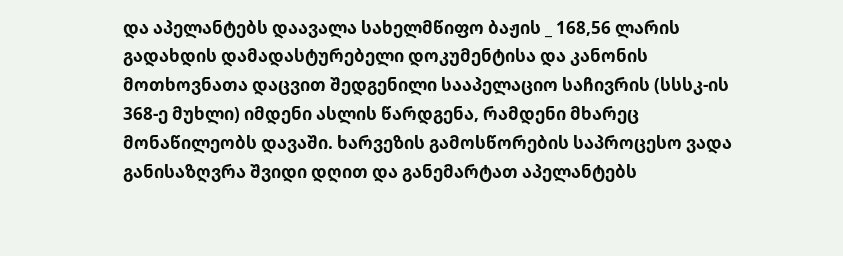და აპელანტებს დაავალა სახელმწიფო ბაჟის _ 168,56 ლარის გადახდის დამადასტურებელი დოკუმენტისა და კანონის მოთხოვნათა დაცვით შედგენილი სააპელაციო საჩივრის (სსსკ-ის 368-ე მუხლი) იმდენი ასლის წარდგენა, რამდენი მხარეც მონაწილეობს დავაში. ხარვეზის გამოსწორების საპროცესო ვადა განისაზღვრა შვიდი დღით და განემარტათ აპელანტებს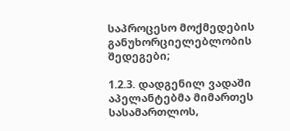საპროცესო მოქმედების განუხორციელებლობის შედეგები;

1.2.3. დადგენილ ვადაში აპელანტებმა მიმართეს სასამართლოს,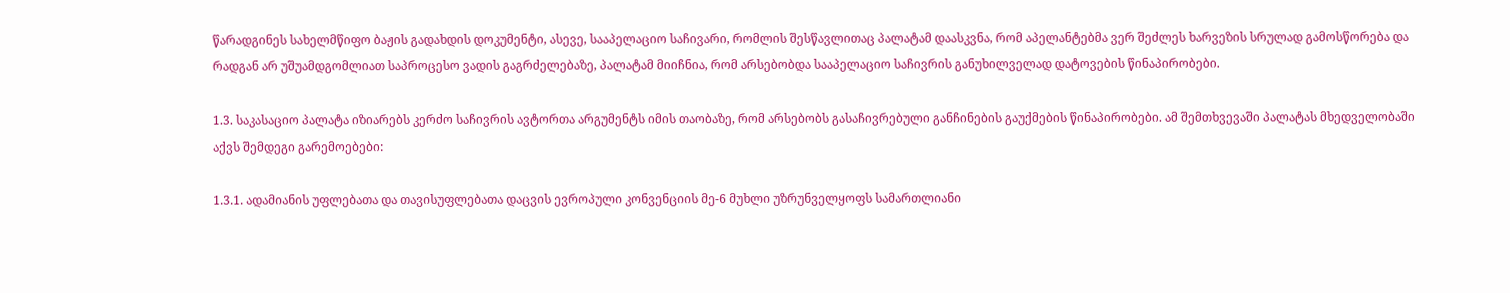წარადგინეს სახელმწიფო ბაჟის გადახდის დოკუმენტი, ასევე, სააპელაციო საჩივარი, რომლის შესწავლითაც პალატამ დაასკვნა, რომ აპელანტებმა ვერ შეძლეს ხარვეზის სრულად გამოსწორება და რადგან არ უშუამდგომლიათ საპროცესო ვადის გაგრძელებაზე, პალატამ მიიჩნია, რომ არსებობდა სააპელაციო საჩივრის განუხილველად დატოვების წინაპირობები.

1.3. საკასაციო პალატა იზიარებს კერძო საჩივრის ავტორთა არგუმენტს იმის თაობაზე, რომ არსებობს გასაჩივრებული განჩინების გაუქმების წინაპირობები. ამ შემთხვევაში პალატას მხედველობაში აქვს შემდეგი გარემოებები:

1.3.1. ადამიანის უფლებათა და თავისუფლებათა დაცვის ევროპული კონვენციის მე-6 მუხლი უზრუნველყოფს სამართლიანი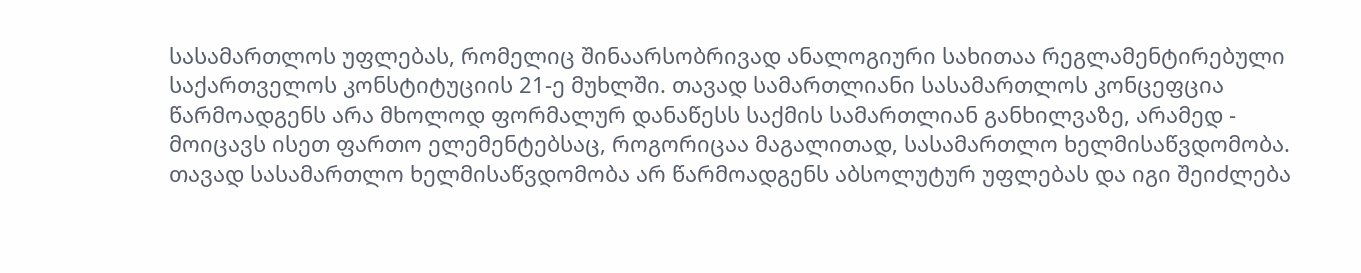სასამართლოს უფლებას, რომელიც შინაარსობრივად ანალოგიური სახითაა რეგლამენტირებული საქართველოს კონსტიტუციის 21-ე მუხლში. თავად სამართლიანი სასამართლოს კონცეფცია წარმოადგენს არა მხოლოდ ფორმალურ დანაწესს საქმის სამართლიან განხილვაზე, არამედ - მოიცავს ისეთ ფართო ელემენტებსაც, როგორიცაა მაგალითად, სასამართლო ხელმისაწვდომობა. თავად სასამართლო ხელმისაწვდომობა არ წარმოადგენს აბსოლუტურ უფლებას და იგი შეიძლება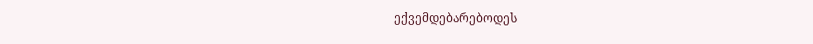ექვემდებარებოდეს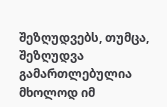შეზღუდვებს, თუმცა, შეზღუდვა გამართლებულია მხოლოდ იმ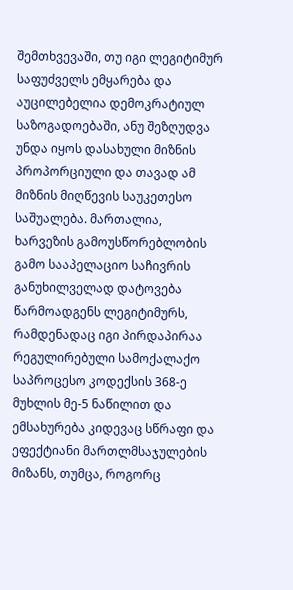შემთხვევაში, თუ იგი ლეგიტიმურ საფუძველს ემყარება და აუცილებელია დემოკრატიულ საზოგადოებაში, ანუ შეზღუდვა უნდა იყოს დასახული მიზნის პროპორციული და თავად ამ მიზნის მიღწევის საუკეთესო საშუალება. მართალია, ხარვეზის გამოუსწორებლობის გამო სააპელაციო საჩივრის განუხილველად დატოვება წარმოადგენს ლეგიტიმურს, რამდენადაც იგი პირდაპირაა რეგულირებული სამოქალაქო საპროცესო კოდექსის 368-ე მუხლის მე-5 ნაწილით და ემსახურება კიდევაც სწრაფი და ეფექტიანი მართლმსაჯულების მიზანს, თუმცა, როგორც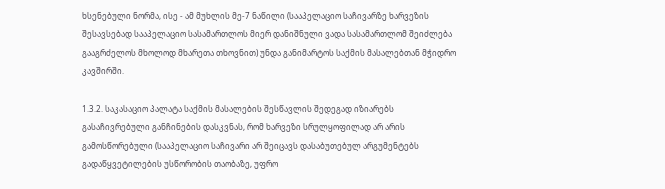ხსენებული ნორმა, ისე - ამ მუხლის მე-7 ნაწილი (სააპელაციო საჩივარზე ხარვეზის შესავსებად სააპელაციო სასამართლოს მიერ დანიშნული ვადა სასამართლომ შეიძლება გააგრძელოს მხოლოდ მხარეთა თხოვნით) უნდა განიმარტოს საქმის მასალებთან მჭიდრო კავშირში.

1.3.2. საკასაციო პალატა საქმის მასალების შესწავლის შედეგად იზიარებს გასაჩივრებული განჩინების დასკვნას, რომ ხარვეზი სრულყოფილად არ არის გამოსწორებული (სააპელაციო საჩივარი არ შეიცავს დასაბუთებულ არგუმენტებს გადაწყვეტილების უსწორობის თაობაზე, უფრო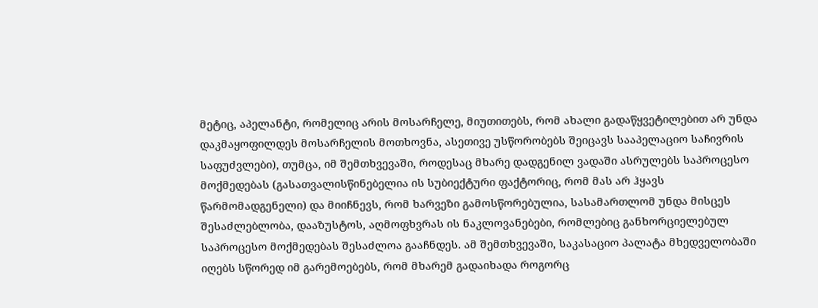მეტიც, აპელანტი, რომელიც არის მოსარჩელე, მიუთითებს, რომ ახალი გადაწყვეტილებით არ უნდა დაკმაყოფილდეს მოსარჩელის მოთხოვნა, ასეთივე უსწორობებს შეიცავს სააპელაციო საჩივრის საფუძვლები), თუმცა, იმ შემთხვევაში, როდესაც მხარე დადგენილ ვადაში ასრულებს საპროცესო მოქმედებას (გასათვალისწინებელია ის სუბიექტური ფაქტორიც, რომ მას არ ჰყავს წარმომადგენელი) და მიიჩნევს, რომ ხარვეზი გამოსწორებულია, სასამართლომ უნდა მისცეს შესაძლებლობა, დააზუსტოს, აღმოფხვრას ის ნაკლოვანებები, რომლებიც განხორციელებულ საპროცესო მოქმედებას შესაძლოა გააჩნდეს. ამ შემთხვევაში, საკასაციო პალატა მხედველობაში იღებს სწორედ იმ გარემოებებს, რომ მხარემ გადაიხადა როგორც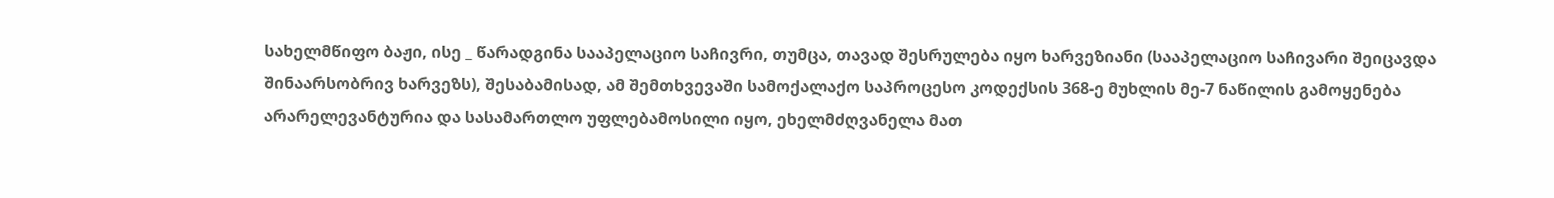სახელმწიფო ბაჟი, ისე _ წარადგინა სააპელაციო საჩივრი, თუმცა, თავად შესრულება იყო ხარვეზიანი (სააპელაციო საჩივარი შეიცავდა შინაარსობრივ ხარვეზს), შესაბამისად, ამ შემთხვევაში სამოქალაქო საპროცესო კოდექსის 368-ე მუხლის მე-7 ნაწილის გამოყენება არარელევანტურია და სასამართლო უფლებამოსილი იყო, ეხელმძღვანელა მათ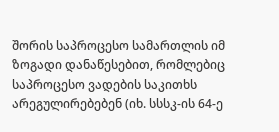შორის საპროცესო სამართლის იმ ზოგადი დანაწესებით, რომლებიც საპროცესო ვადების საკითხს არეგულირებებენ (იხ. სსსკ-ის 64-ე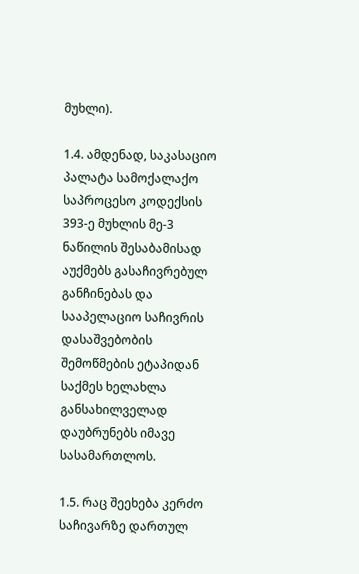მუხლი).

1.4. ამდენად, საკასაციო პალატა სამოქალაქო საპროცესო კოდექსის 393-ე მუხლის მე-3 ნაწილის შესაბამისად აუქმებს გასაჩივრებულ განჩინებას და სააპელაციო საჩივრის დასაშვებობის შემოწმების ეტაპიდან საქმეს ხელახლა განსახილველად დაუბრუნებს იმავე სასამართლოს.

1.5. რაც შეეხება კერძო საჩივარზე დართულ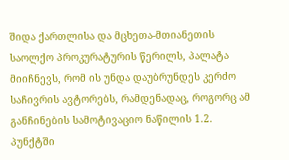შიდა ქართლისა და მცხეთა-მთიანეთის საოლქო პროკურატურის წერილს, პალატა მიიჩნევს, რომ ის უნდა დაუბრუნდეს კერძო საჩივრის ავტორებს, რამდენადაც, როგორც ამ განჩინების სამოტივაციო ნაწილის 1.2. პუნქტში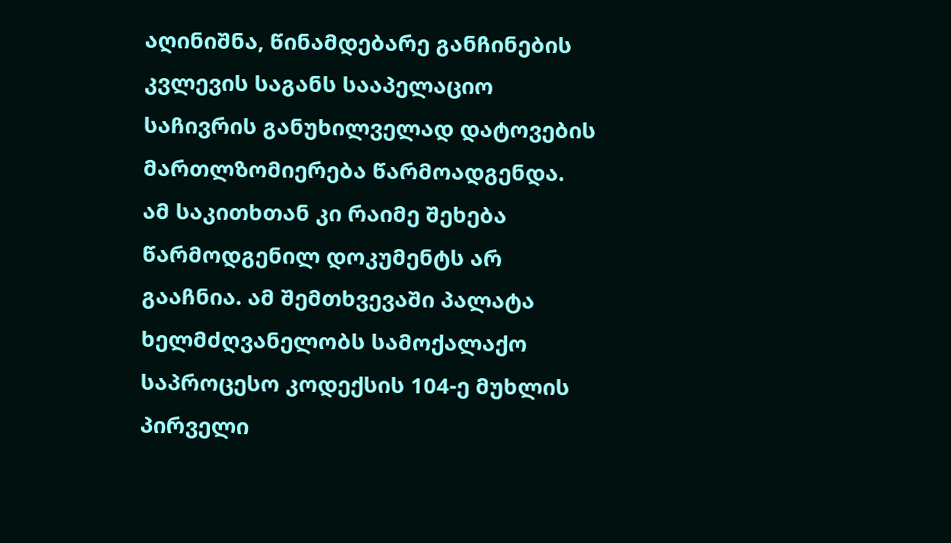აღინიშნა, წინამდებარე განჩინების კვლევის საგანს სააპელაციო საჩივრის განუხილველად დატოვების მართლზომიერება წარმოადგენდა. ამ საკითხთან კი რაიმე შეხება წარმოდგენილ დოკუმენტს არ გააჩნია. ამ შემთხვევაში პალატა ხელმძღვანელობს სამოქალაქო საპროცესო კოდექსის 104-ე მუხლის პირველი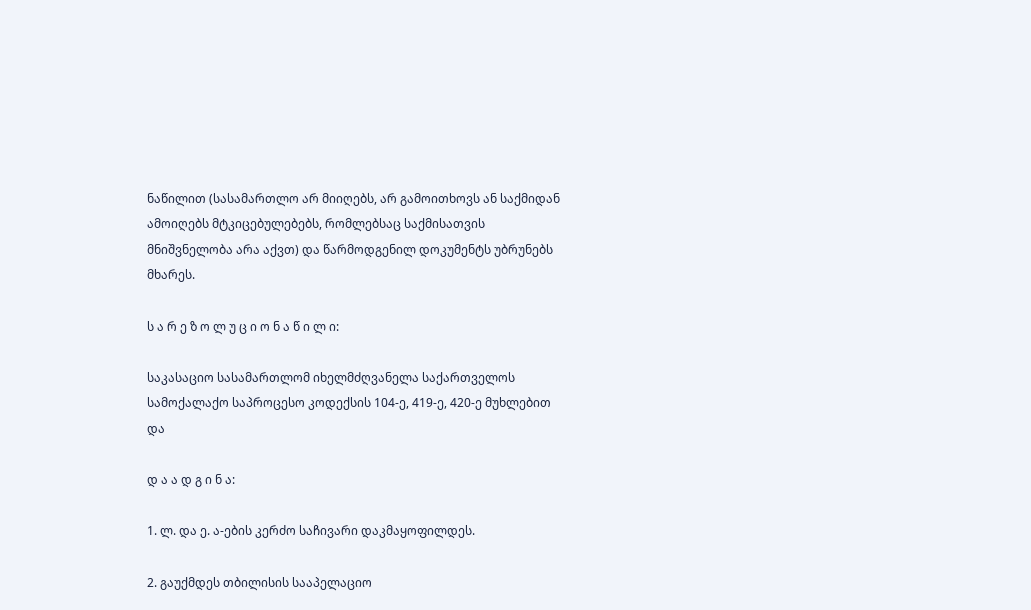ნაწილით (სასამართლო არ მიიღებს, არ გამოითხოვს ან საქმიდან ამოიღებს მტკიცებულებებს, რომლებსაც საქმისათვის მნიშვნელობა არა აქვთ) და წარმოდგენილ დოკუმენტს უბრუნებს მხარეს.

ს ა რ ე ზ ო ლ უ ც ი ო ნ ა წ ი ლ ი:

საკასაციო სასამართლომ იხელმძღვანელა საქართველოს სამოქალაქო საპროცესო კოდექსის 104-ე, 419-ე, 420-ე მუხლებით და

დ ა ა დ გ ი ნ ა:

1. ლ. და ე. ა-ების კერძო საჩივარი დაკმაყოფილდეს.

2. გაუქმდეს თბილისის სააპელაციო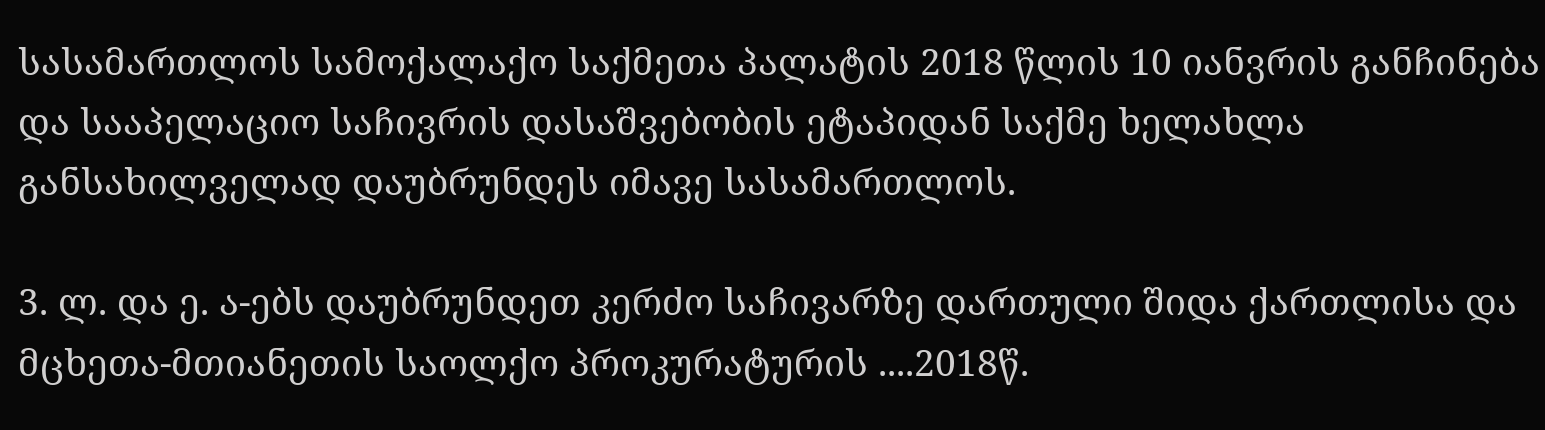სასამართლოს სამოქალაქო საქმეთა პალატის 2018 წლის 10 იანვრის განჩინება და სააპელაციო საჩივრის დასაშვებობის ეტაპიდან საქმე ხელახლა განსახილველად დაუბრუნდეს იმავე სასამართლოს.

3. ლ. და ე. ა-ებს დაუბრუნდეთ კერძო საჩივარზე დართული შიდა ქართლისა და მცხეთა-მთიანეთის საოლქო პროკურატურის ....2018წ.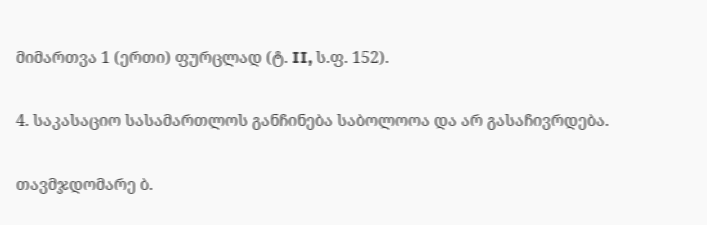მიმართვა 1 (ერთი) ფურცლად (ტ. II, ს.ფ. 152).

4. საკასაციო სასამართლოს განჩინება საბოლოოა და არ გასაჩივრდება.

თავმჯდომარე ბ.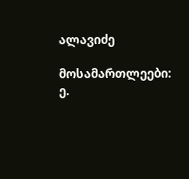ალავიძე

მოსამართლეები: ე.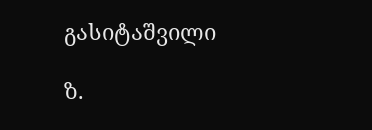გასიტაშვილი

ზ.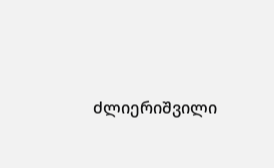ძლიერიშვილი